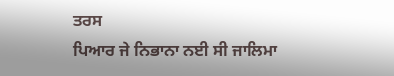ਤਰਸ
ਪਿਆਰ ਜੇ ਨਿਭਾਨਾ ਨਈ ਸੀ ਜਾਲਿਮਾ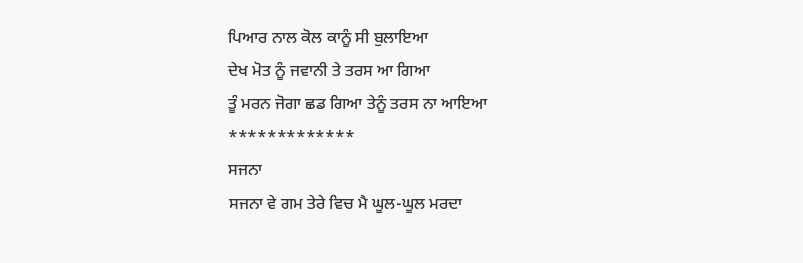ਪਿਆਰ ਨਾਲ ਕੋਲ ਕਾਨੂੰ ਸੀ ਬੁਲਾਇਆ
ਦੇਖ ਮੋਤ ਨੂੰ ਜਵਾਨੀ ਤੇ ਤਰਸ ਆ ਗਿਆ
ਤੂੰ ਮਰਨ ਜੋਗਾ ਛਡ ਗਿਆ ਤੇਨੂੰ ਤਰਸ ਨਾ ਆਇਆ
*************
ਸਜਨਾ
ਸਜਨਾ ਵੇ ਗਮ ਤੇਰੇ ਵਿਚ ਮੈ ਘੂਲ-ਘੂਲ ਮਰਦਾ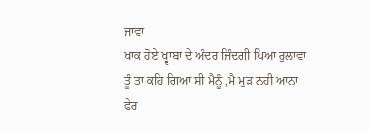ਜਾਵਾ
ਖਾਕ ਹੋਏ ਖ੍ਵਾਬਾ ਦੇ ਅੰਦਰ ਜਿੰਦਗੀ ਪਿਆ ਰੁਲਾਵਾ
ਤੂੰ ਤਾ ਕਹਿ ਗਿਆ ਸੀ ਮੈਨੂੰ ,ਮੈ ਮੁੜ ਨਹੀ ਆਨਾ
ਫੇਰ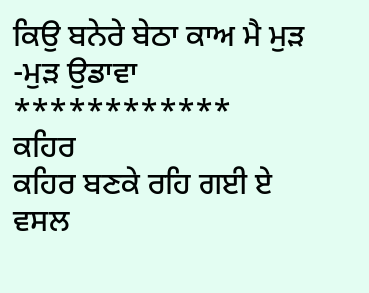ਕਿਉ ਬਨੇਰੇ ਬੇਠਾ ਕਾਅ ਮੈ ਮੁੜ -ਮੁੜ ਉਡਾਵਾ
************
ਕਹਿਰ
ਕਹਿਰ ਬਣਕੇ ਰਹਿ ਗਈ ਏ
ਵਸਲ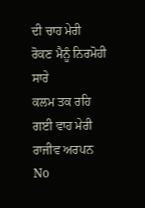ਦੀ ਚਾਹ ਮੇਰੀ
ਰੋਕਣ ਮੈਨੂੰ ਨਿਰਮੋਹੀ ਸਾਰੇ
ਕਲਮ ਤਕ ਰਹਿ ਗਈ ਵਾਹ ਮੇਰੀ
ਰਾਜੀਵ ਅਰਪਨ
No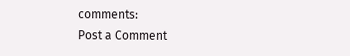comments:
Post a Comment